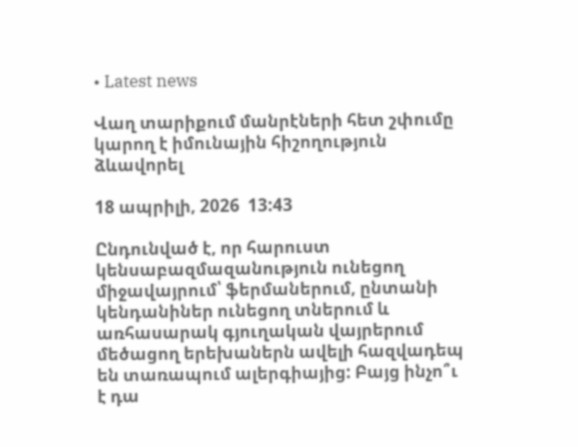• Latest news

Վաղ տարիքում մանրէների հետ շփումը կարող է իմունային հիշողություն ձևավորել

18 ապրիլի, 2026  13:43

Ընդունված է, որ հարուստ կենսաբազմազանություն ունեցող միջավայրում՝ ֆերմաներում, ընտանի կենդանիներ ունեցող տներում և առհասարակ գյուղական վայրերում մեծացող երեխաներն ավելի հազվադեպ են տառապում ալերգիայից: Բայց ինչո՞ւ է դա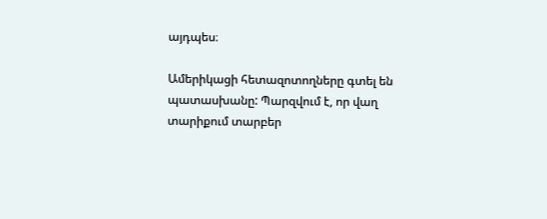այդպես։

Ամերիկացի հետազոտողները գտել են պատասխանը: Պարզվում է, որ վաղ տարիքում տարբեր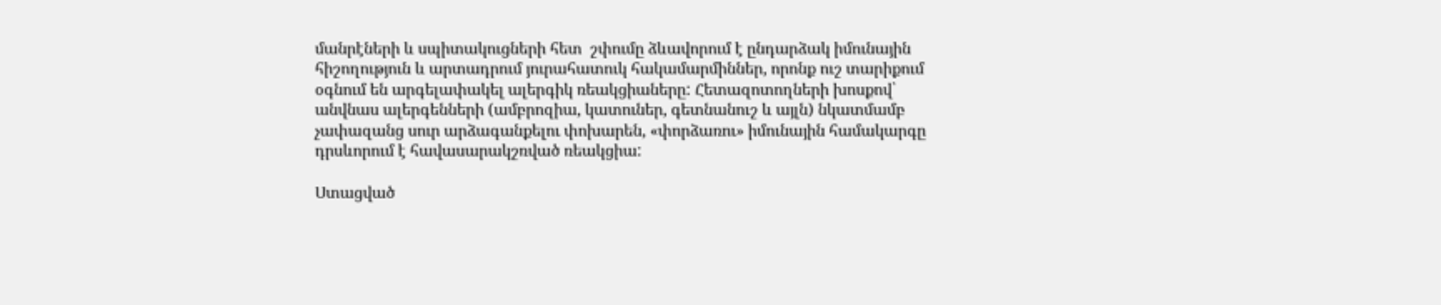մանրէների և սպիտակուցների հետ  շփումը ձևավորում է ընդարձակ իմունային հիշողություն և արտադրում յուրահատուկ հակամարմիններ, որոնք ուշ տարիքում օգնում են արգելափակել ալերգիկ ռեակցիաները: Հետազոտողների խոսքով՝ անվնաս ալերգենների (ամբրոզիա, կատուներ, գետնանուշ և այլն) նկատմամբ չափազանց սուր արձագանքելու փոխարեն, «փորձառու» իմունային համակարգը դրսևորում է հավասարակշռված ռեակցիա:

Ստացված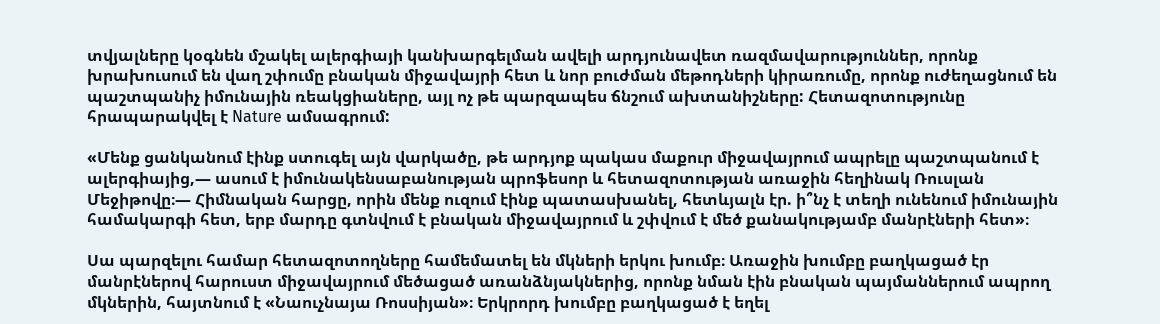տվյալները կօգնեն մշակել ալերգիայի կանխարգելման ավելի արդյունավետ ռազմավարություններ, որոնք խրախուսում են վաղ շփումը բնական միջավայրի հետ և նոր բուժման մեթոդների կիրառումը, որոնք ուժեղացնում են պաշտպանիչ իմունային ռեակցիաները, այլ ոչ թե պարզապես ճնշում ախտանիշները: Հետազոտությունը հրապարակվել է Nature ամսագրում:

«Մենք ցանկանում էինք ստուգել այն վարկածը, թե արդյոք պակաս մաքուր միջավայրում ապրելը պաշտպանում է ալերգիայից,— ասում է իմունակենսաբանության պրոֆեսոր և հետազոտության առաջին հեղինակ Ռուսլան Մեջիթովը։— Հիմնական հարցը, որին մենք ուզում էինք պատասխանել, հետևյալն էր. ի՞նչ է տեղի ունենում իմունային համակարգի հետ, երբ մարդը գտնվում է բնական միջավայրում և շփվում է մեծ քանակությամբ մանրէների հետ»։

Սա պարզելու համար հետազոտողները համեմատել են մկների երկու խումբ։ Առաջին խումբը բաղկացած էր մանրէներով հարուստ միջավայրում մեծացած առանձնյակներից, որոնք նման էին բնական պայմաններում ապրող մկներին, հայտնում է «Նաուչնայա Ռոսսիյան»։ Երկրորդ խումբը բաղկացած է եղել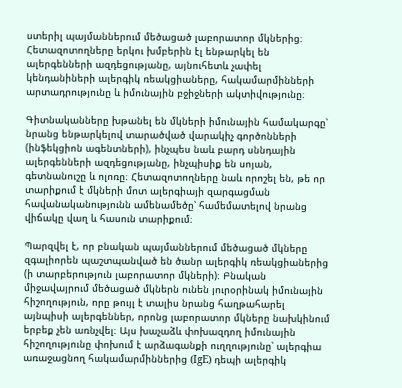ստերիլ պայմաններում մեծացած լաբորատոր մկներից։ Հետազոտողները երկու խմբերին էլ ենթարկել են ալերգենների ազդեցությանը, այնուհետև չափել կենդանիների ալերգիկ ռեակցիաները, հակամարմինների արտադրությունը և իմունային բջիջների ակտիվությունը։

Գիտնականները խթանել են մկների իմունային համակարգը՝ նրանց ենթարկելով տարածված վարակիչ գործոնների (ինֆեկցիոն ագենտների), ինչպես նաև բարդ սննդային ալերգենների ազդեցությանը, ինչպիսիք են սոյան, գետնանուշը և ոլոռը։ Հետազոտողները նաև որոշել են, թե որ տարիքում է մկների մոտ ալերգիայի զարգացման հավանականությունն ամենամեծը՝ համեմատելով նրանց վիճակը վաղ և հասուն տարիքում։

Պարզվել է, որ բնական պայմաններում մեծացած մկները զգալիորեն պաշտպանված են ծանր ալերգիկ ռեակցիաներից (ի տարբերություն լաբորատոր մկների)։ Բնական միջավայրում մեծացած մկներն ունեն յուրօրինակ իմունային հիշողություն, որը թույլ է տալիս նրանց հաղթահարել այնպիսի ալերգեններ, որոնց լաբորատոր մկները նախկինում երբեք չեն առնչվել։ Այս խաչաձև փոխազդող իմունային հիշողությունը փոխում է արձագանքի ուղղությունը՝ ալերգիա առաջացնող հակամարմիններից (IgE) դեպի ալերգիկ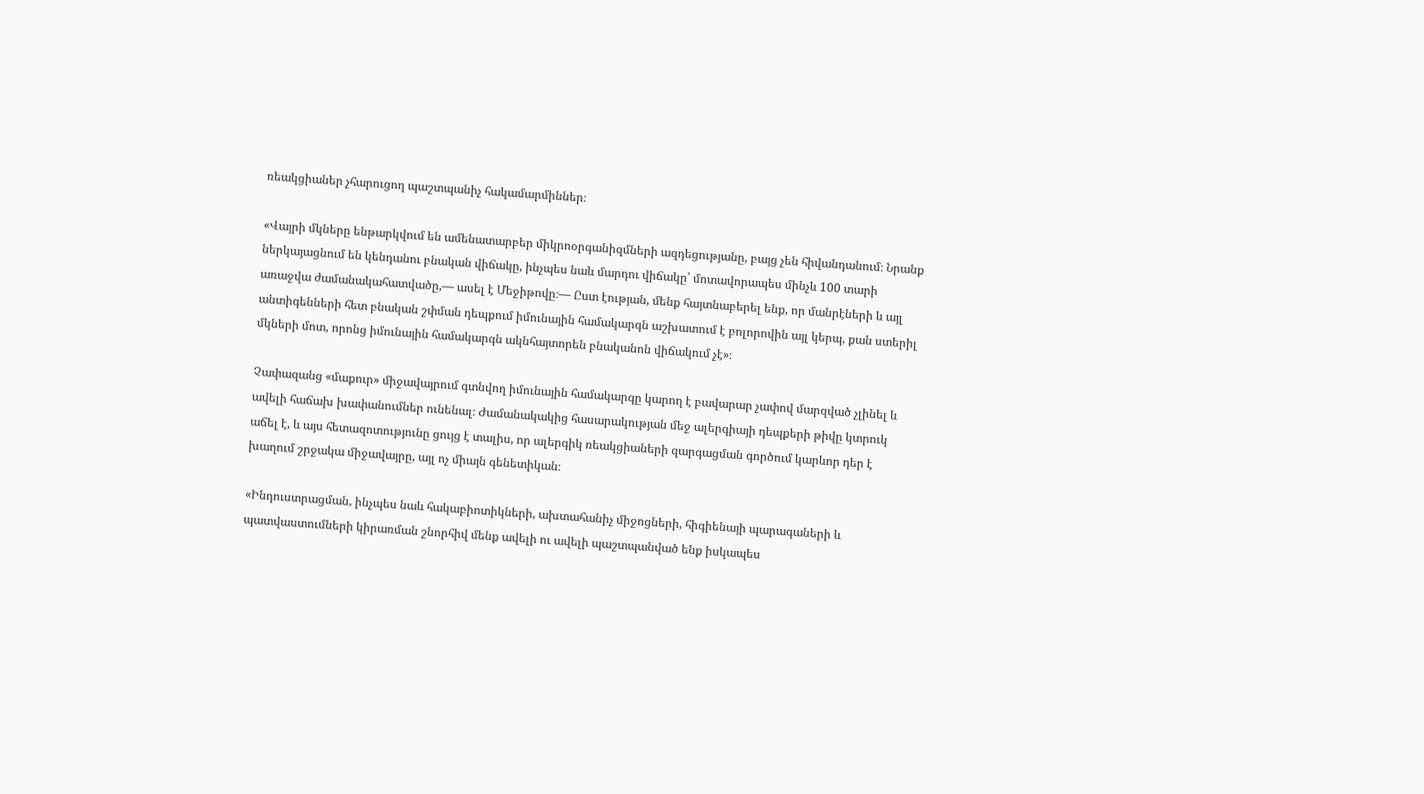ռեակցիաներ չհարուցող պաշտպանիչ հակամարմիններ։

«Վայրի մկները ենթարկվում են ամենատարբեր միկրոօրգանիզմների ազդեցությանը, բայց չեն հիվանդանում։ Նրանք ներկայացնում են կենդանու բնական վիճակը, ինչպես նաև մարդու վիճակը՝ մոտավորապես մինչև 100 տարի առաջվա ժամանակահատվածը,— ասել է Մեջիթովը։— Ըստ էության, մենք հայտնաբերել ենք, որ մանրէների և այլ անտիգենների հետ բնական շփման դեպքում իմունային համակարգն աշխատում է բոլորովին այլ կերպ, քան ստերիլ մկների մոտ, որոնց իմունային համակարգն ակնհայտորեն բնականոն վիճակում չէ»։

Չափազանց «մաքուր» միջավայրում գտնվող իմունային համակարգը կարող է բավարար չափով մարզված չլինել և ավելի հաճախ խափանումներ ունենալ։ Ժամանակակից հասարակության մեջ ալերգիայի դեպքերի թիվը կտրուկ աճել է, և այս հետազոտությունը ցույց է տալիս, որ ալերգիկ ռեակցիաների զարգացման գործում կարևոր դեր է խաղում շրջակա միջավայրը, այլ ոչ միայն գենետիկան։

«Ինդուստրացման, ինչպես նաև հակաբիոտիկների, ախտահանիչ միջոցների, հիգիենայի պարագաների և պատվաստումների կիրառման շնորհիվ մենք ավելի ու ավելի պաշտպանված ենք իսկապես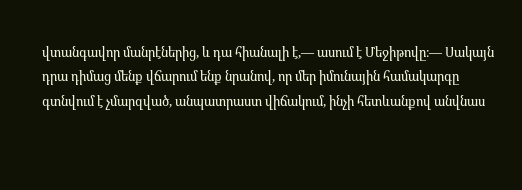վտանգավոր մանրէներից, և դա հիանալի է,— ասում է Մեջիթովը։— Սակայն դրա դիմաց մենք վճարում ենք նրանով, որ մեր իմունային համակարգը գտնվում է չմարզված, անպատրաստ վիճակում, ինչի հետևանքով անվնաս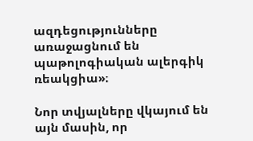ազդեցությունները առաջացնում են պաթոլոգիական ալերգիկ ռեակցիա»։

Նոր տվյալները վկայում են այն մասին, որ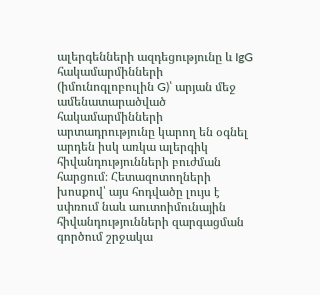ալերգենների ազդեցությունը և IgG հակամարմինների (իմունոգլոբուլին G)՝ արյան մեջ ամենատարածված հակամարմինների արտադրությունը կարող են օգնել արդեն իսկ առկա ալերգիկ հիվանդությունների բուժման հարցում։ Հետազոտողների խոսքով՝ այս հոդվածը լույս է սփռում նաև աուտոիմունային հիվանդությունների զարգացման գործում շրջակա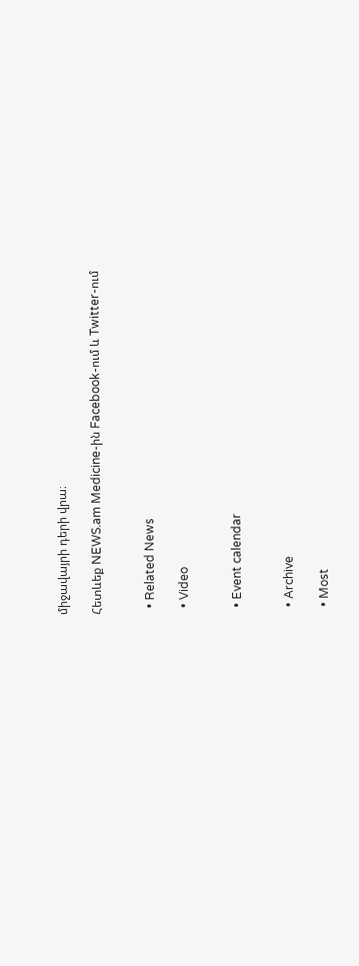միջավայրի դերի վրա։

Հետևեք NEWS.am Medicine-ին Facebook-ում և Twitter-ում


  • Related News

  • Video


  • Event calendar


  • Archive

  • Most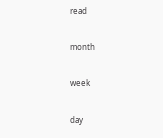read

month

week

day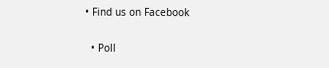• Find us on Facebook

  • Poll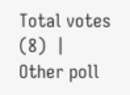Total votes (8)  |  Other poll